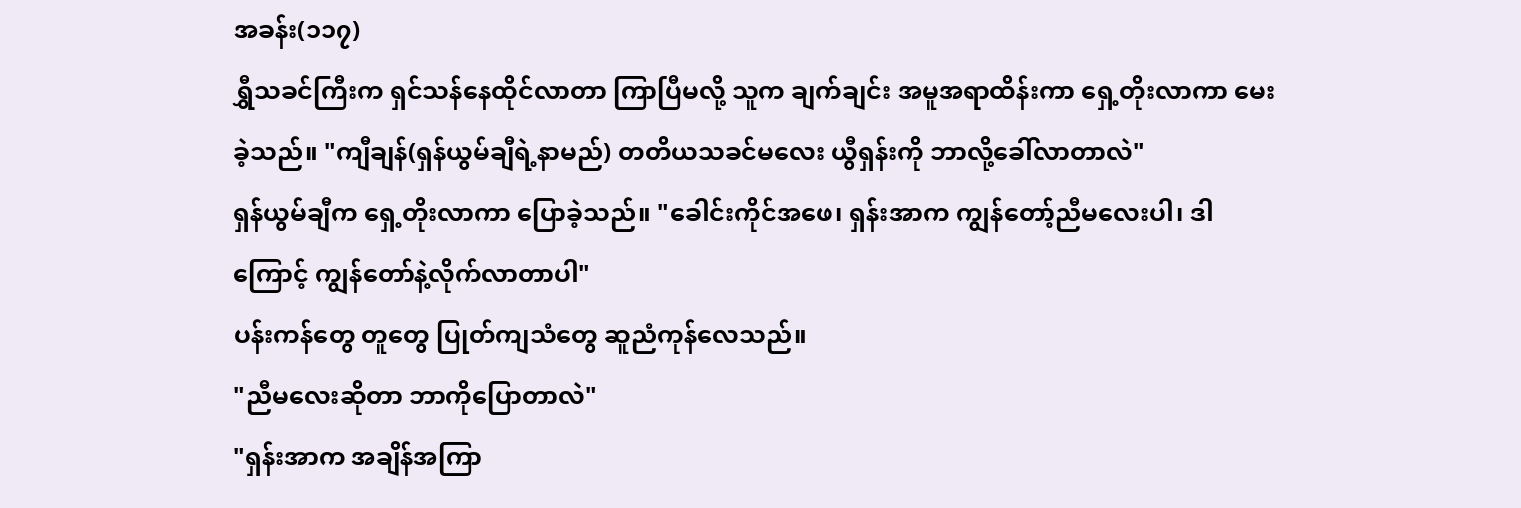အခန်း(၁၁၇)
ရွှီသခင်ကြီးက ရှင်သန်နေထိုင်လာတာ ကြာပြီမလို့ သူက ချက်ချင်း အမူအရာထိန်းကာ ရှေ့တိုးလာကာ မေးခဲ့သည်။ "ကျီချန်(ရှန်ယွမ်ချီရဲ့နာမည်) တတိယသခင်မလေး ယွီရှန်းကို ဘာလို့ခေါ်လာတာလဲ"
ရှန်ယွမ်ချီက ရှေ့တိုးလာကာ ပြောခဲ့သည်။ "ခေါင်းကိုင်အဖေ၊ ရှန်းအာက ကျွန်တော့်ညီမလေးပါ၊ ဒါကြောင့် ကျွန်တော်နဲ့လိုက်လာတာပါ"
ပန်းကန်တွေ တူတွေ ပြုတ်ကျသံတွေ ဆူညံကုန်လေသည်။
"ညီမလေးဆိုတာ ဘာကိုပြောတာလဲ"
"ရှန်းအာက အချိန်အကြာ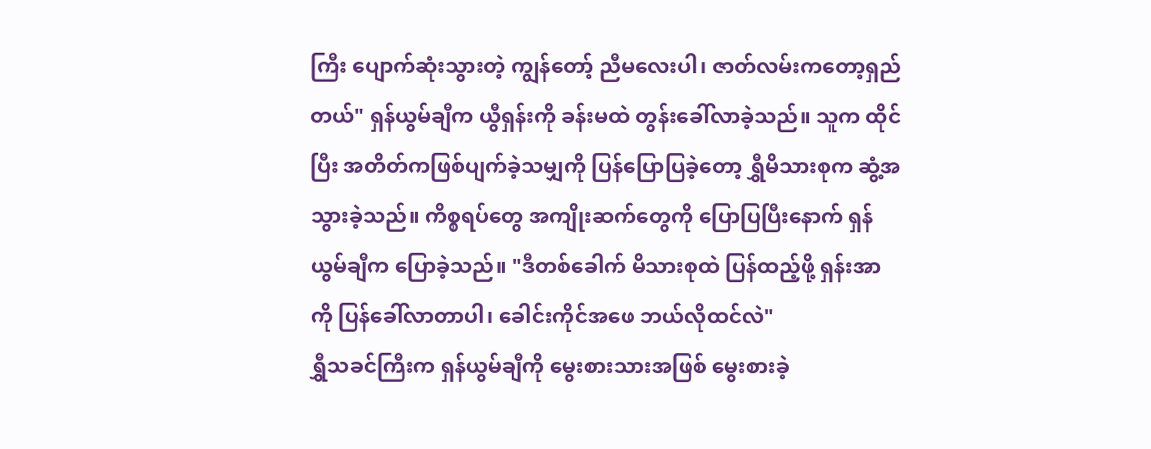ကြီး ပျောက်ဆုံးသွားတဲ့ ကျွန်တော့် ညီမလေးပါ၊ ဇာတ်လမ်းကတော့ရှည်တယ်" ရှန်ယွမ်ချီက ယွီရှန်းကို ခန်းမထဲ တွန်းခေါ်လာခဲ့သည်။ သူက ထိုင်ပြီး အတိတ်ကဖြစ်ပျက်ခဲ့သမျှကို ပြန်ပြောပြခဲ့တော့ ရွှီမိသားစုက ဆွံ့အ သွားခဲ့သည်။ ကိစ္စရပ်တွေ အကျိုးဆက်တွေကို ပြောပြပြီးနောက် ရှန်ယွမ်ချီက ပြောခဲ့သည်။ "ဒီတစ်ခေါက် မိသားစုထဲ ပြန်ထည့်ဖို့ ရှန်းအာကို ပြန်ခေါ်လာတာပါ၊ ခေါင်းကိုင်အဖေ ဘယ်လိုထင်လဲ"
ရွှီသခင်ကြီးက ရှန်ယွမ်ချီကို မွေးစားသားအဖြစ် မွေးစားခဲ့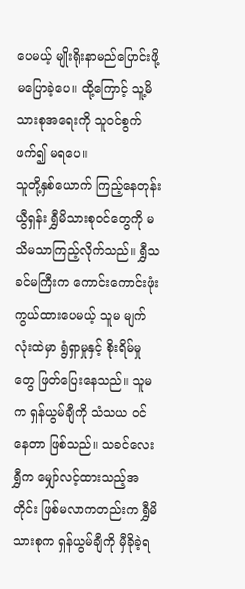ပေမယ့် မျိုးရိုးနာမည်ပြောင်းဖို့ မပြောခဲ့ပေ။ ထို့ကြောင့် သူ့မိသားစုအရေးကို သူဝင်စွက်ဖက်၍ မရပေ။
သူတို့နှစ်ယောက် ကြည့်နေတုန်း ယွီရှန်း ရွှီမိသားစုဝင်တွေကို မသိမသာကြည့်လိုက်သည်။ ရွှီသခင်မကြီးက ကောင်းကောင်းဖုံးကွယ်ထားပေမယ့် သူမ မျက်လုံးထဲမှာ ရွံရှာမှုနှင့် စိုးရိမ်မှုတွေ ဖြတ်ပြေးနေသည်။ သူမက ရှန်ယွမ်ချီကို သံသယ ဝင်နေတာ ဖြစ်သည်။ သခင်လေးရွှီက မျှော်လင့်ထားသည့်အတိုင်း ဖြစ်မလာကတည်းက ရွှီမိသားစုက ရှန်ယွမ်ချီကို မှီခိုခဲ့ရ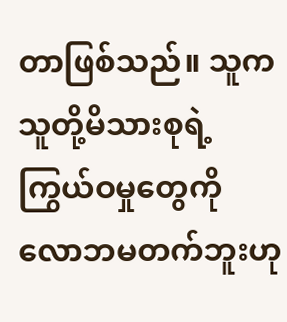တာဖြစ်သည်။ သူက သူတို့မိသားစုရဲ့ ကြွယ်ဝမှုတွေကို လောဘမတက်ဘူးဟု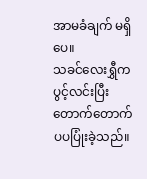အာမခံချက် မရှိပေ။
သခင်လေးရွှီက ပွင့်လင်းပြီး တောက်တောက်ပပပြုံးခဲ့သည်။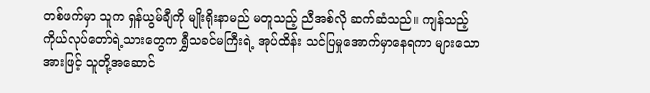တစ်ဖက်မှာ သူက ရှန်ယွမ်ချီကို မျိုးရိုးနာမည် မတူသည့် ညီအစ်လို ဆက်ဆံသည်။ ကျန်သည့် ကိုယ်လုပ်တော်ရဲ့သားတွေက ရွှီသခင်မကြီးရဲ့ အုပ်ထိန်း သင်ပြမှုအောက်မှာနေရကာ များသောအားဖြင့် သူတို့အဆောင်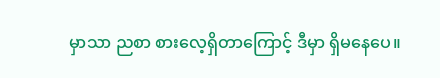မှာသာ ညစာ စားလေ့ရှိတာကြောင့် ဒီမှာ ရှိမနေပေ။